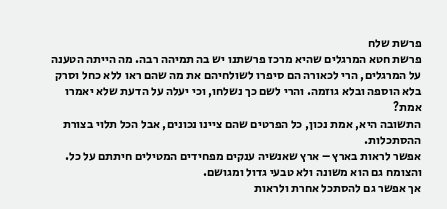פרשת שלח
פרשת חטא המרגלים שהיא מרכז פרשתנו יש בה תמיהה רבה. מה הייתה הטענה על המרגלים, הרי לכאורה הם סיפרו לשולחיהם את מה שהם ראו ללא כחל וסרק בלא הוספה ובלא גוזמה. והרי לשם כך נשלחו, וכי יעלה על הדעת שלא יאמרו אמת?
התשובה היא, אמת נכון, כל הפרטים שהם ציינו נכונים, אבל הכל תלוי בצורת ההסתכלות.
אפשר לראות בארץ – ארץ שאנשיה ענקים מפחידים המטילים חיתתם על כל. והצומח גם הוא משונה ולא טבעי גדול ומגושם.
אך אפשר גם להסתכל אחרת ולראות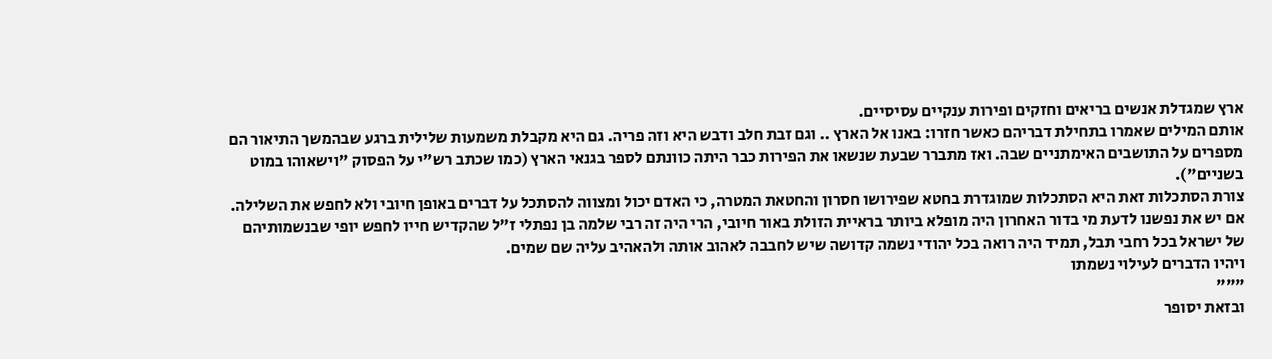ארץ שמגדלת אנשים בריאים וחזקים ופירות ענקיים עסיסיים.
אותם המילים שאמרו בתחילת דבריהם כאשר חזרו: באנו אל הארץ .. וגם זבת חלב ודבש היא וזה פריה. גם היא מקבלת משמעות שלילית ברגע שבהמשך התיאור הם מספרים על התושבים האימתניים שבה. ואז מתברר שבעת שנשאו את הפירות כבר היתה כוונתם לספר בגנאי הארץ (כמו שכתב רש"י על הפסוק "וישאוהו במוט בשניים").
צורת הסתכלות זאת היא הסתכלות שמוגדרת בחטא שפירושו חסרון והחטאת המטרה, כי האדם יכול ומצווה להסתכל על דברים באופן חיובי ולא לחפש את השלילה.
אם יש את נפשנו לדעת מי בדור האחרון היה מופלא ביותר בראיית הזולת באור חיובי, הרי היה זה רבי שלמה בן נפתלי ז"ל שהקדיש חייו לחפש יופי שבנשמותיהם של ישראל בכל רחבי תבל, תמיד היה רואה בכל יהודי נשמה קדושה שיש לחבבה לאהוב אותה ולהאהיב עליה שם שמים.
ויהיו הדברים לעילוי נשמתו
"""
ובזאת יסופר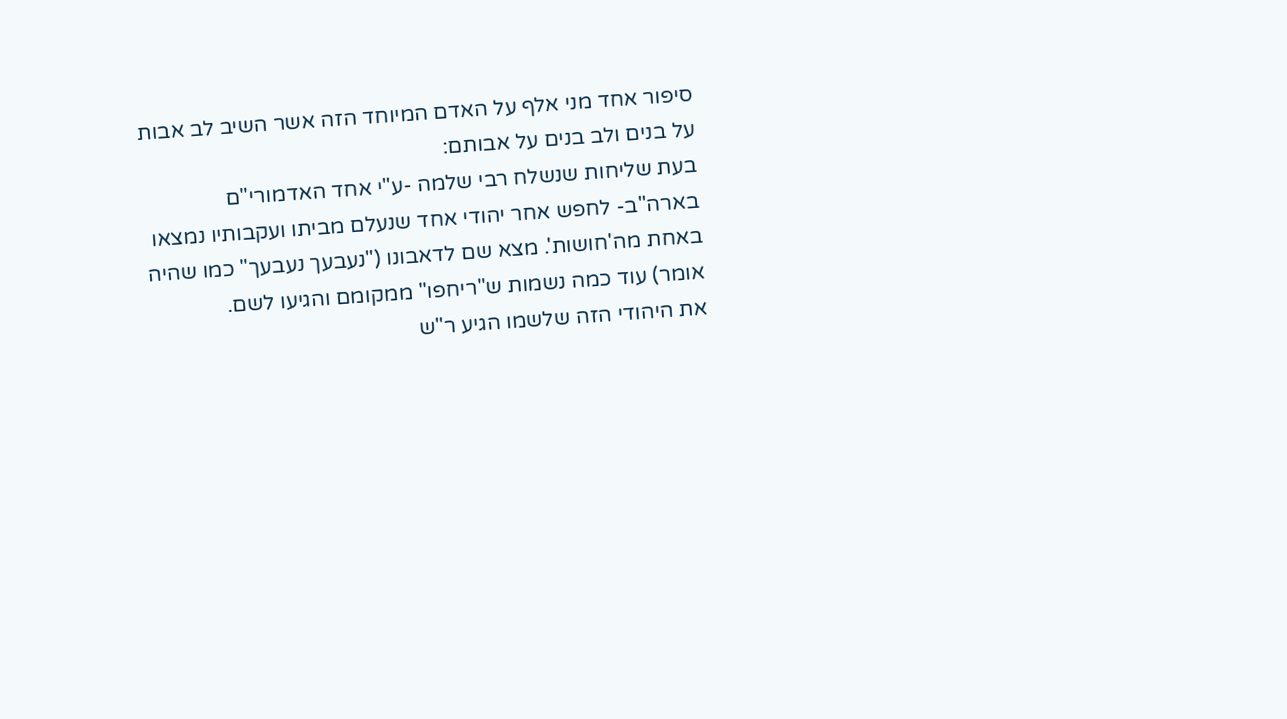סיפור אחד מני אלף על האדם המיוחד הזה אשר השיב לב אבות על בנים ולב בנים על אבותם:
בעת שליחות שנשלח רבי שלמה -ע"י אחד האדמורי"ם בארה"ב- לחפש אחר יהודי אחד שנעלם מביתו ועקבותיו נמצאו באחת מה'חושות'. מצא שם לדאבונו ("נעבעך נעבעך" כמו שהיה אומר) עוד כמה נשמות ש"ריחפו" ממקומם והגיעו לשם.
את היהודי הזה שלשמו הגיע ר"ש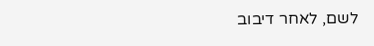לשם, לאחר דיבוב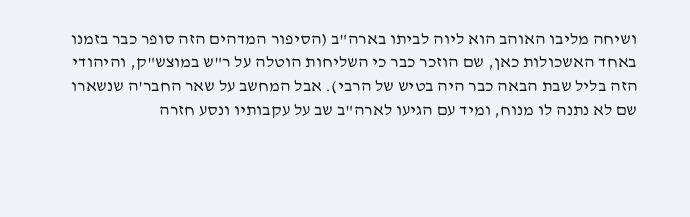ושיחה מליבו האוהב הוא ליוה לביתו בארה"ב (הסיפור המדהים הזה סופר כבר בזמנו באחד האשכולות כאן, שם הוזכר כבר כי השליחות הוטלה על ר"ש במוצש"ק, והיהודי הזה בליל שבת הבאה כבר היה בטיש של הרבי). אבל המחשב על שאר החבר'ה שנשארו שם לא נתנה לו מנוח, ומיד עם הגיעו לארה"ב שב על עקבותיו ונסע חזרה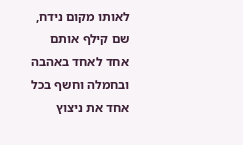לאותו מקום נידח, שם קילף אותם אחד לאחד באהבה ובחמלה וחשף בכל אחד את ניצוץ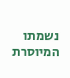נשמתו המיוסרת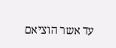עד אשר הוציאם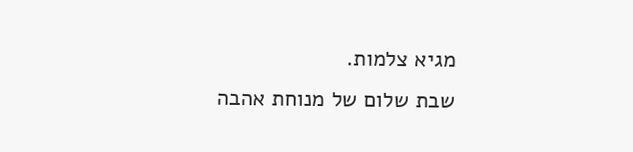מגיא צלמות.
שבת שלום של מנוחת אהבה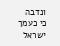ונדבה
כי כעמך ישראל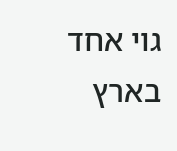גוי אחד בארץ